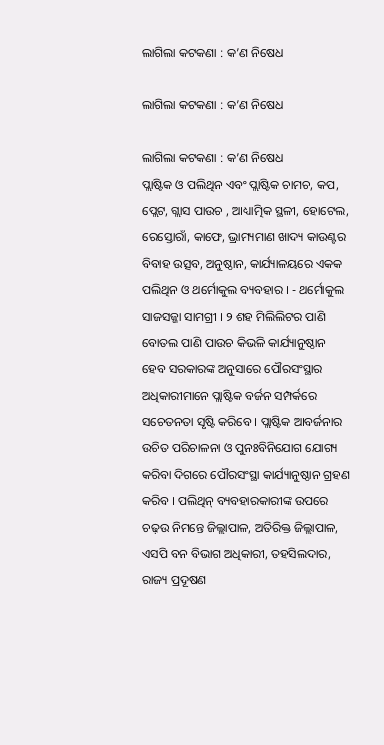ଲାଗିଲା କଟକଣା : କ’ଣ ନିଷେଧ

ଲାଗିଲା କଟକଣା : କ’ଣ ନିଷେଧ

ଲାଗିଲା କଟକଣା : କ’ଣ ନିଷେଧ
ପ୍ଲାଷ୍ଟିକ ଓ ପଲିଥିନ ଏବଂ ପ୍ଲାଷ୍ଟିକ ଚାମଚ, କପ, ପ୍ଲେଟ, ଗ୍ଲାସ ପାଉଚ , ଆଧ୍ୟାତ୍ମିକ ସ୍ଥଳୀ, ହୋଟେଲ, ରେସ୍ତୋରାଁ, କାଫେ, ଭ୍ରାମ୍ୟମାଣ ଖାଦ୍ୟ କାଉଣ୍ଟର ବିବାହ ଉତ୍ସବ, ଅନୁଷ୍ଠାନ, କାର୍ଯ୍ୟାଳୟରେ ଏକକ ପଲିଥିନ ଓ ଥର୍ମୋକୁଲ ବ୍ୟବହାର । - ଥର୍ମୋକୁଲ ସାଜସଜ୍ଜା ସାମଗ୍ରୀ । ୨ ଶହ ମିଲିଲିଟର ପାଣି ବୋତଲ ପାଣି ପାଉଚ କିଭଳି କାର୍ଯ୍ୟାନୁଷ୍ଠାନ ହେବ ସରକାରଙ୍କ ଅନୁସାରେ ପୌରସଂସ୍ଥାର ଅଧିକାରୀମାନେ ପ୍ଲାଷ୍ଟିକ ବର୍ଜନ ସମ୍ପର୍କରେ ସଚେତନତା ସୃଷ୍ଟି କରିବେ । ପ୍ଲାଷ୍ଟିକ ଆବର୍ଜନାର ଉଚିତ ପରିଚାଳନା ଓ ପୁନଃବିନିଯୋଗ ଯୋଗ୍ୟ କରିବା ଦିଗରେ ପୌରସଂସ୍ଥା କାର୍ଯ୍ୟାନୁଷ୍ଠାନ ଗ୍ରହଣ କରିବ । ପଲିଥିନ୍ ବ୍ୟବହାରକାରୀଙ୍କ ଉପରେ ଚଢ଼ଉ ନିମନ୍ତେ ଜିଲ୍ଲାପାଳ, ଅତିରିକ୍ତ ଜିଲ୍ଲାପାଳ, ଏସପି ବନ ବିଭାଗ ଅଧିକାରୀ, ତହସିଲଦାର, ରାଜ୍ୟ ପ୍ରଦୂଷଣ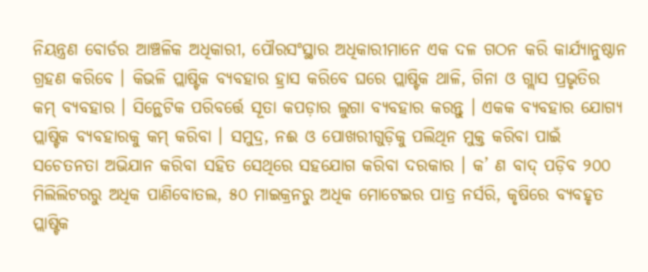ନିୟନ୍ତ୍ରଣ ବୋର୍ଡର ଆଞ୍ଚଳିକ ଅଧିକାରୀ, ପୌରସଂସ୍ଥାର ଅଧିକାରୀମାନେ ଏକ ଦଳ ଗଠନ କରି କାର୍ଯ୍ୟାନୁଷ୍ଠାନ ଗ୍ରହଣ କରିବେ । କିଭଳି ପ୍ଲାଷ୍ଟିକ ବ୍ୟବହାର ହ୍ରାସ କରିବେ ଘରେ ପ୍ଲାଷ୍ଟିକ ଥାଳି, ଗିନା ଓ ଗ୍ଲାସ ପ୍ରଭୃତିର କମ୍ ବ୍ୟବହାର । ସିନ୍ଥେଟିକ ପରିବର୍ତ୍ତେ ସୂତା କପଡ଼ାର ଲୁଗା ବ୍ୟବହାର କରନ୍ତୁ । ଏକକ ବ୍ୟବହାର ଯୋଗ୍ୟ ପ୍ଲାଷ୍ଟିକ ବ୍ୟବହାରକୁ କମ୍ କରିବା । ସମୁଦ୍ର, ନଈ ଓ ପୋଖରୀଗୁଡ଼ିକୁ ପଲିଥିନ ମୁକ୍ତ କରିବା ପାଇଁ ସଚେତନତା ଅଭିଯାନ କରିବା ସହିତ ସେଥିରେ ସହଯୋଗ କରିବା ଦରକାର । କ’ ଣ ବାଦ୍ ପଡ଼ିବ ୨୦୦ ମିଲିଲିଟରରୁ ଅଧିକ ପାଣିବୋତଲ, ୫୦ ମାଇକ୍ରନରୁ ଅଧିକ ମୋଟେଇର ପାତ୍ର ନର୍ସରି, କୃଷିରେ ବ୍ୟବହୃତ ପ୍ଲାଷ୍ଟିକ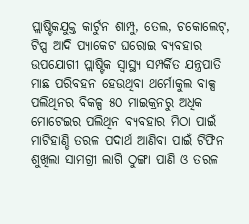ପ୍ଲାଷ୍ଟିକଯୁକ୍ତ କାର୍ଟୁନ ଶାମ୍ପୁ, ତେଲ, ଚକୋଲେଟ୍, ଟିପ୍ସ ଆଦି ପ୍ୟାକେଟ ଘରୋଇ ବ୍ୟବହାର ଉପଯୋଗୀ ପ୍ଲାଷ୍ଟିକ ସ୍ୱାସ୍ଥ୍ୟ ସମ୍ପର୍କିତ ଯନ୍ତ୍ରପାତି ମାଛ ପରିବହନ ହେଉଥିବା ଥର୍ମୋକୁଲ ବାକ୍ସ ପଲିଥିନର ବିକଳ୍ପ ୫୦ ମାଇକ୍ରନରୁ ଅଧିକ ମୋଟେଇର ପଲିଥିନ ବ୍ୟବହାର ମିଠା ପାଇଁ ମାଟିହାଣ୍ଡି ତରଳ ପଦାର୍ଥ ଆଣିବା ପାଇଁ ଟିଫିନ ଶୁଖିଲା ସାମଗ୍ରୀ ଲାଗି ଠୁଙ୍ଗା ପାଣି ଓ ତରଳ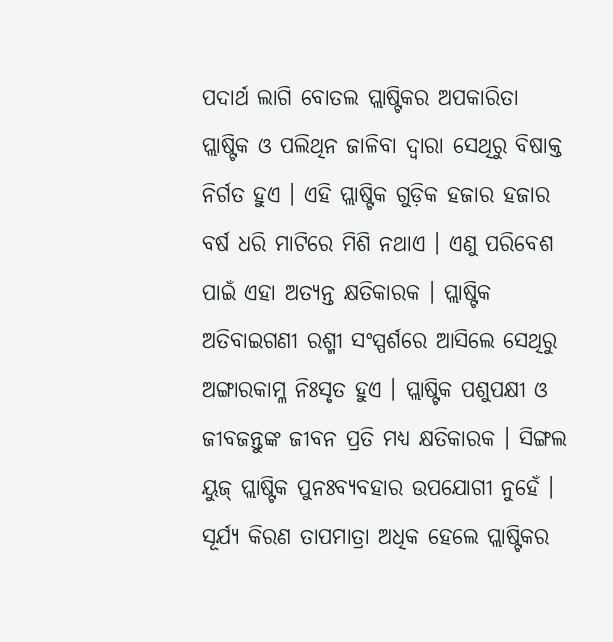ପଦାର୍ଥ ଲାଗି ବୋତଲ ପ୍ଲାଷ୍ଟିକର ଅପକାରିତା ପ୍ଲାଷ୍ଟିକ ଓ ପଲିଥିନ ଜାଳିବା ଦ୍ୱାରା ସେଥିରୁ ବିଷାକ୍ତ ନିର୍ଗତ ହୁଏ । ଏହି ପ୍ଲାଷ୍ଟିକ ଗୁଡ଼ିକ ହଜାର ହଜାର ବର୍ଷ ଧରି ମାଟିରେ ମିଶି ନଥାଏ । ଏଣୁ ପରିବେଶ ପାଇଁ ଏହା ଅତ୍ୟନ୍ତ କ୍ଷତିକାରକ । ପ୍ଲାଷ୍ଟିକ ଅତିବାଇଗଣୀ ରଶ୍ମୀ ସଂସ୍ପର୍ଶରେ ଆସିଲେ ସେଥିରୁ ଅଙ୍ଗାରକାମ୍ଳ ନିଃସୃତ ହୁଏ । ପ୍ଲାଷ୍ଟିକ ପଶୁପକ୍ଷୀ ଓ ଜୀବଜନ୍ତୁଙ୍କ ଜୀବନ ପ୍ରତି ମଧ୍ୟ କ୍ଷତିକାରକ । ସିଙ୍ଗଲ ୟୁଜ୍ ପ୍ଲାଷ୍ଟିକ ପୁନଃବ୍ୟବହାର ଉପଯୋଗୀ ନୁହେଁ । ସୂର୍ଯ୍ୟ କିରଣ ତାପମାତ୍ରା ଅଧିକ ହେଲେ ପ୍ଲାଷ୍ଟିକର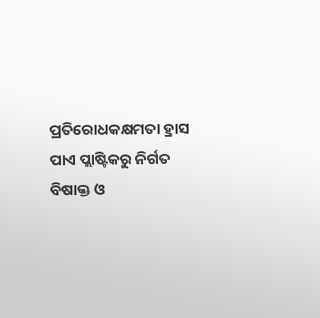ପ୍ରତିରୋଧକକ୍ଷମତା ହ୍ରାସ ପାଏ ପ୍ଲାଷ୍ଟିକରୁ ନିର୍ଗତ ବିଷାକ୍ତ ଓ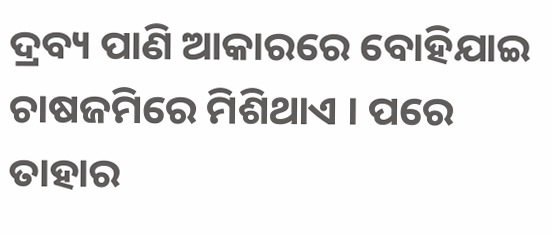ଦ୍ରବ୍ୟ ପାଣି ଆକାରରେ ବୋହିଯାଇ ଚାଷଜମିରେ ମିଶିଥାଏ । ପରେ ତାହାର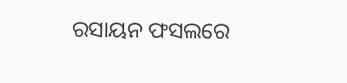ରସାୟନ ଫସଲରେ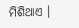ମିଶିଥାଏ ।